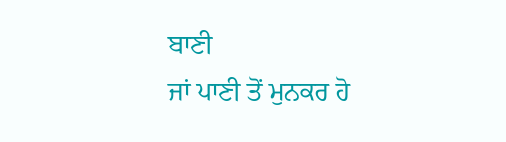ਬਾਣੀ
ਜਾਂ ਪਾਣੀ ਤੋਂ ਮੁਨਕਰ ਹੋ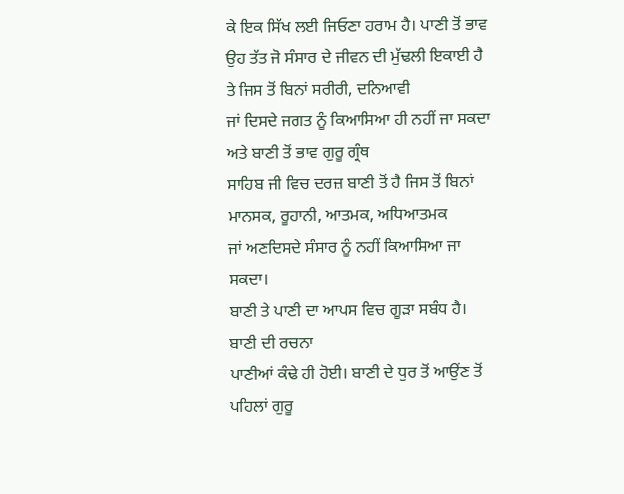ਕੇ ਇਕ ਸਿੱਖ ਲਈ ਜਿਓਣਾ ਹਰਾਮ ਹੈ। ਪਾਣੀ ਤੋਂ ਭਾਵ
ਉਹ ਤੱਤ ਜੋ ਸੰਸਾਰ ਦੇ ਜੀਵਨ ਦੀ ਮੁੱਢਲੀ ਇਕਾਈ ਹੈ ਤੇ ਜਿਸ ਤੋਂ ਬਿਨਾਂ ਸਰੀਰੀ, ਦਨਿਆਵੀ
ਜਾਂ ਦਿਸਦੇ ਜਗਤ ਨੂੰ ਕਿਆਸਿਆ ਹੀ ਨਹੀਂ ਜਾ ਸਕਦਾ ਅਤੇ ਬਾਣੀ ਤੋਂ ਭਾਵ ਗੁਰੂ ਗ੍ਰੰਥ
ਸਾਹਿਬ ਜੀ ਵਿਚ ਦਰਜ਼ ਬਾਣੀ ਤੋਂ ਹੈ ਜਿਸ ਤੋਂ ਬਿਨਾਂ ਮਾਨਸਕ, ਰੂਹਾਨੀ, ਆਤਮਕ, ਅਧਿਆਤਮਕ
ਜਾਂ ਅਣਦਿਸਦੇ ਸੰਸਾਰ ਨੂੰ ਨਹੀਂ ਕਿਆਸਿਆ ਜਾ ਸਕਦਾ।
ਬਾਣੀ ਤੇ ਪਾਣੀ ਦਾ ਆਪਸ ਵਿਚ ਗੂੜਾ ਸਬੰਧ ਹੈ। ਬਾਣੀ ਦੀ ਰਚਨਾ
ਪਾਣੀਆਂ ਕੰਢੇ ਹੀ ਹੋਈ। ਬਾਣੀ ਦੇ ਧੁਰ ਤੋਂ ਆਉਂਣ ਤੋਂ ਪਹਿਲਾਂ ਗੁਰੂ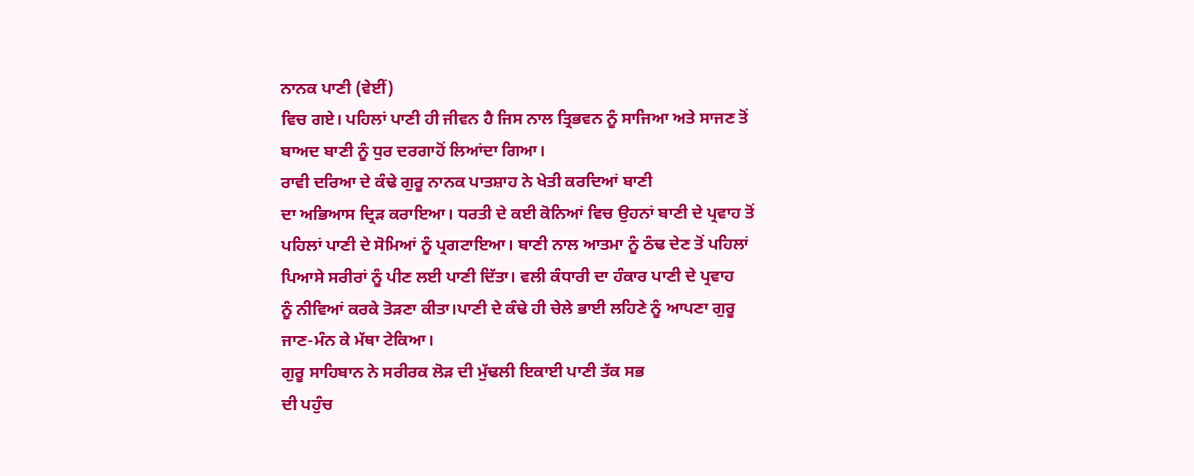ਨਾਨਕ ਪਾਣੀ (ਵੇਈਂ)
ਵਿਚ ਗਏ। ਪਹਿਲਾਂ ਪਾਣੀ ਹੀ ਜੀਵਨ ਹੈ ਜਿਸ ਨਾਲ ਤ੍ਰਿਭਵਨ ਨੂੰ ਸਾਜਿਆ ਅਤੇ ਸਾਜਣ ਤੋਂ
ਬਾਅਦ ਬਾਣੀ ਨੂੰ ਧੁਰ ਦਰਗਾਹੋਂ ਲਿਆਂਦਾ ਗਿਆ।
ਰਾਵੀ ਦਰਿਆ ਦੇ ਕੰਢੇ ਗੁਰੂ ਨਾਨਕ ਪਾਤਸ਼ਾਹ ਨੇ ਖੇਤੀ ਕਰਦਿਆਂ ਬਾਣੀ
ਦਾ ਅਭਿਆਸ ਦ੍ਰਿੜ ਕਰਾਇਆ। ਧਰਤੀ ਦੇ ਕਈ ਕੋਨਿਆਂ ਵਿਚ ਉਹਨਾਂ ਬਾਣੀ ਦੇ ਪ੍ਰਵਾਹ ਤੋਂ
ਪਹਿਲਾਂ ਪਾਣੀ ਦੇ ਸੋਮਿਆਂ ਨੂੰ ਪ੍ਰਗਟਾਇਆ। ਬਾਣੀ ਨਾਲ ਆਤਮਾ ਨੂੰ ਠੰਢ ਦੇਣ ਤੋਂ ਪਹਿਲਾਂ
ਪਿਆਸੇ ਸਰੀਰਾਂ ਨੂੰ ਪੀਣ ਲਈ ਪਾਣੀ ਦਿੱਤਾ। ਵਲੀ ਕੰਧਾਰੀ ਦਾ ਹੰਕਾਰ ਪਾਣੀ ਦੇ ਪ੍ਰਵਾਹ
ਨੂੰ ਨੀਵਿਆਂ ਕਰਕੇ ਤੋੜਣਾ ਕੀਤਾ।ਪਾਣੀ ਦੇ ਕੰਢੇ ਹੀ ਚੇਲੇ ਭਾਈ ਲਹਿਣੇ ਨੂੰ ਆਪਣਾ ਗੁਰੂ
ਜਾਣ-ਮੰਨ ਕੇ ਮੱਥਾ ਟੇਕਿਆ।
ਗੁਰੂ ਸਾਹਿਬਾਨ ਨੇ ਸਰੀਰਕ ਲੋੜ ਦੀ ਮੁੱਢਲੀ ਇਕਾਈ ਪਾਣੀ ਤੱਕ ਸਭ
ਦੀ ਪਹੁੰਚ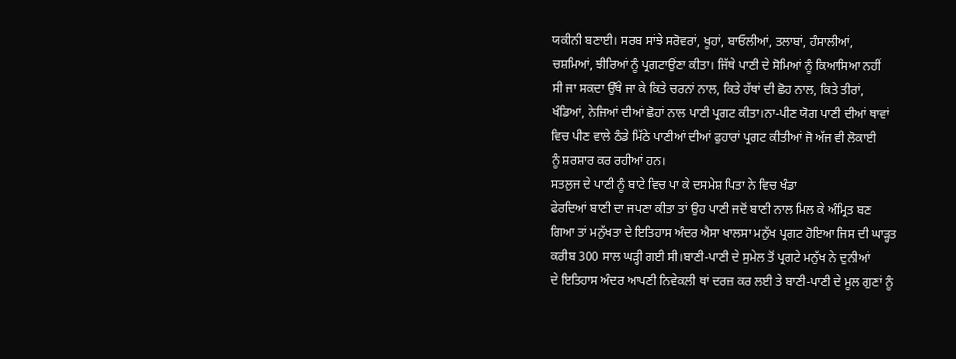ਯਕੀਨੀ ਬਣਾਈ। ਸਰਬ ਸਾਂਝੇ ਸਰੋਵਰਾਂ, ਖੂਹਾਂ, ਬਾਓਲੀਆਂ, ਤਲਾਬਾਂ, ਹੰਸਾਲੀਆਂ,
ਚਸ਼ਮਿਆਂ, ਝੀਰਿਆਂ ਨੂੰ ਪ੍ਰਗਟਾਉਂਣਾ ਕੀਤਾ। ਜਿੱਥੇ ਪਾਣੀ ਦੇ ਸੋਮਿਆਂ ਨੂੰ ਕਿਆਸਿਆ ਨਹੀਂ
ਸੀ ਜਾ ਸਕਦਾ ਉੱਥੇ ਜਾ ਕੇ ਕਿਤੇ ਚਰਨਾਂ ਨਾਲ, ਕਿਤੇ ਹੱਥਾਂ ਦੀ ਛੋਹ ਨਾਲ, ਕਿਤੇ ਤੀਰਾਂ,
ਖੰਡਿਆਂ, ਨੇਜਿਆਂ ਦੀਆਂ ਛੋਹਾਂ ਨਾਲ ਪਾਣੀ ਪ੍ਰਗਟ ਕੀਤਾ।ਨਾ-ਪੀਣ ਯੋਗ ਪਾਣੀ ਦੀਆਂ ਥਾਵਾਂ
ਵਿਚ ਪੀਣ ਵਾਲੇ ਠੰਡੇ ਮਿੱਠੇ ਪਾਣੀਆਂ ਦੀਆਂ ਫੁਹਾਰਾਂ ਪ੍ਰਗਟ ਕੀਤੀਆਂ ਜੋ ਅੱਜ ਵੀ ਲੋਕਾਈ
ਨੂੰ ਸ਼ਰਸ਼ਾਰ ਕਰ ਰਹੀਆਂ ਹਨ।
ਸਤਲੁਜ ਦੇ ਪਾਣੀ ਨੂੰ ਬਾਟੇ ਵਿਚ ਪਾ ਕੇ ਦਸਮੇਸ਼ ਪਿਤਾ ਨੇ ਵਿਚ ਖੰਡਾ
ਫੇਰਦਿਆਂ ਬਾਣੀ ਦਾ ਜਪਣਾ ਕੀਤਾ ਤਾਂ ਉਹ ਪਾਣੀ ਜਦੋਂ ਬਾਣੀ ਨਾਲ ਮਿਲ ਕੇ ਅੰਮ੍ਰਿਤ ਬਣ
ਗਿਆ ਤਾਂ ਮਨੁੱਖਤਾ ਦੇ ਇਤਿਹਾਸ ਅੰਦਰ ਐਸਾ ਖਾਲਸਾ ਮਨੁੱਖ ਪ੍ਰਗਟ ਹੋਇਆ ਜਿਸ ਦੀ ਘਾੜ੍ਹਤ
ਕਰੀਬ 300 ਸਾਲ ਘੜ੍ਹੀ ਗਈ ਸੀ।ਬਾਣੀ-ਪਾਣੀ ਦੇ ਸੁਮੇਲ ਤੋਂ ਪ੍ਰਗਟੇ ਮਨੁੱਖ ਨੇ ਦੁਨੀਆਂ
ਦੇ ਇਤਿਹਾਸ ਅੰਦਰ ਆਪਣੀ ਨਿਵੇਕਲੀ ਥਾਂ ਦਰਜ਼ ਕਰ ਲਈ ਤੇ ਬਾਣੀ-ਪਾਣੀ ਦੇ ਮੂਲ ਗੁਣਾਂ ਨੂੰ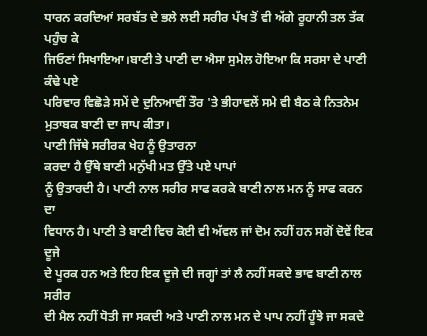ਧਾਰਨ ਕਰਦਿਆਂ ਸਰਬੱਤ ਦੇ ਭਲੇ ਲਈ ਸਰੀਰ ਪੱਖ ਤੋਂ ਵੀ ਅੱਗੇ ਰੂਹਾਨੀ ਤਲ ਤੱਕ ਪਹੁੰਚ ਕੇ
ਜਿਓਣਾਂ ਸਿਖਾਇਆ।ਬਾਣੀ ਤੇ ਪਾਣੀ ਦਾ ਐਸਾ ਸੁਮੇਲ ਹੋਇਆ ਕਿ ਸਰਸਾ ਦੇ ਪਾਣੀ ਕੰਢੇ ਪਏ
ਪਰਿਵਾਰ ਵਿਛੋੜੇ ਸਮੇਂ ਦੇ ਦੁਨਿਆਵੀਂ ਤੌਰ 'ਤੇ ਭੀਹਾਵਲੇਂ ਸਮੇ ਵੀ ਬੈਠ ਕੇ ਨਿਤਨੇਮ
ਮੁਤਾਬਕ ਬਾਣੀ ਦਾ ਜਾਪ ਕੀਤਾ।
ਪਾਣੀ ਜਿੱਥੇ ਸਰੀਰਕ ਖੇਹ ਨੂੰ ਉਤਾਰਨਾ
ਕਰਦਾ ਹੈ ਉੱਥੇ ਬਾਣੀ ਮਨੁੱਖੀ ਮਤ ਉੱਤੇ ਪਏ ਪਾਪਾਂ
ਨੂੰ ਉਤਾਰਦੀ ਹੈ। ਪਾਣੀ ਨਾਲ ਸਰੀਰ ਸਾਫ ਕਰਕੇ ਬਾਣੀ ਨਾਲ ਮਨ ਨੂੰ ਸਾਫ ਕਰਨ ਦਾ
ਵਿਧਾਨ ਹੈ। ਪਾਣੀ ਤੇ ਬਾਣੀ ਵਿਚ ਕੋਈ ਵੀ ਅੱਵਲ ਜਾਂ ਦੋਮ ਨਹੀਂ ਹਨ ਸਗੋਂ ਦੋਵੇਂ ਇਕ ਦੂਜੇ
ਦੇ ਪੂਰਕ ਹਨ ਅਤੇ ਇਹ ਇਕ ਦੂਜੇ ਦੀ ਜਗ੍ਹਾਂ ਤਾਂ ਲੈ ਨਹੀਂ ਸਕਦੇ ਭਾਵ ਬਾਣੀ ਨਾਲ ਸਰੀਰ
ਦੀ ਮੈਲ ਨਹੀਂ ਧੋਤੀ ਜਾ ਸਕਦੀ ਅਤੇ ਪਾਣੀ ਨਾਲ ਮਨ ਦੇ ਪਾਪ ਨਹੀਂ ਹੂੰਝੇ ਜਾ ਸਕਦੇ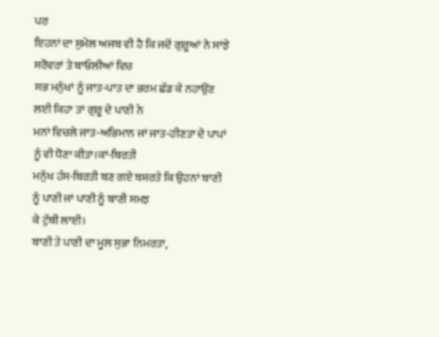ਪਰ
ਇਹਨਾਂ ਦਾ ਸੁਮੇਲ ਅਜਬ ਵੀ ਹੈ ਕਿ ਜਦੋਂ ਗੁਰੂਆਂ ਨੇ ਸਾਂਝੇ ਸਰੋਵਰਾਂ ਤੇ ਬਾਓਲੀਆਂ ਵਿਚ
ਸਭ ਮਨੁੱਖਾਂ ਨੂੰ ਜਾਤ-ਪਾਤ ਦਾ ਭਰਮ ਛੱਡ ਕੇ ਨਹਾਉਂਣ ਲਈ ਕਿਹਾ ਤਾਂ ਗੁਰੂ ਦੇ ਪਾਣੀ ਨੇ
ਮਨਾਂ ਵਿਚਲੇ ਜਾਤ-ਅਭਿਮਾਨ ਜਾਂ ਜਾਤ-ਹੀਣਤਾ ਦੇ ਪਾਪਾਂ ਨੂੰ ਵੀ ਧੋਣਾ ਕੀਤਾ।ਕਾਂ-ਬਿਰਤੀ
ਮਨੁੱਖ ਹੰਸ-ਬਿਰਤੀ ਬਣ ਗਏ ਬਸ਼ਰਤੇ ਕਿ ਉਹਨਾਂ ਬਾਣੀ ਨੂੰ ਪਾਣੀ ਜਾਂ ਪਾਣੀ ਨੂੰ ਬਾਣੀ ਸਮਝ
ਕੇ ਟੁੱਬੀ ਲਾਈ।
ਬਾਣੀ ਤੇ ਪਾਣੀ ਦਾ ਮੂਲ ਸੁਭਾ ਨਿਮਰਤਾ,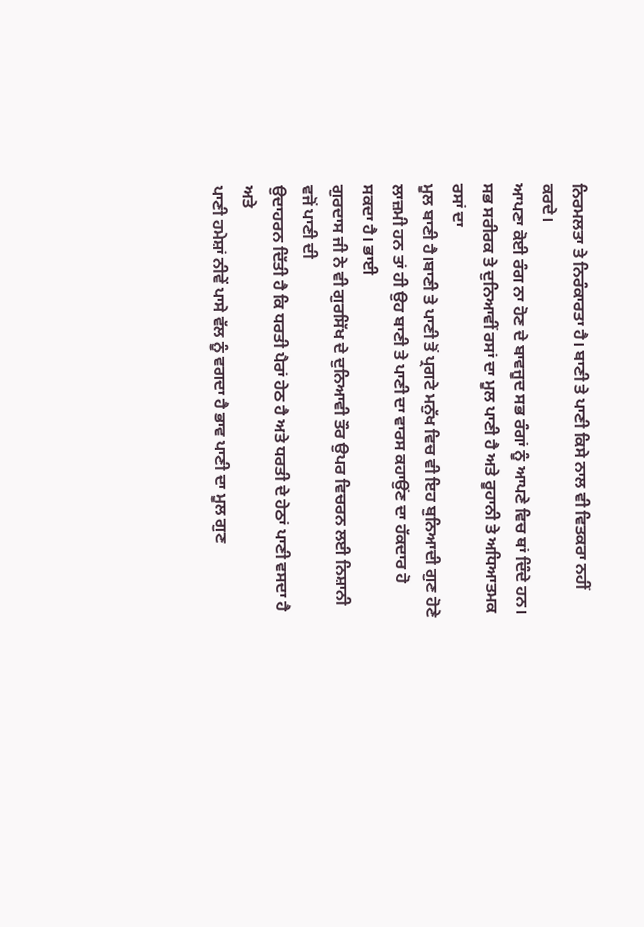ਨਿਰਮਲਤਾ ਤੇ ਨਿਰੰਕਾਰਤਾ ਹੈ। ਬਾਣੀ ਤੇ ਪਾਣੀ ਕਿਸੇ ਨਾਲ ਵੀ ਵਿਤਕਰਾ ਨਹੀਂ ਕਰਦੇ।
ਆਪਣਾ ਕੋਈ ਰੰਗ ਨਾ ਹੋਣ ਦੇ ਬਾਵਜੂਦ ਸਭ ਰੰਗਾਂ ਨੂੰ ਆਪਣੇ ਵਿਚ ਥਾਂ ਦਿੰਦੇ ਹਨ।
ਸਭ ਸਰੀਰਕ ਤੇ ਦੁਨਿਆਵੀਂ ਰਸਾਂ ਦਾ ਮੂਲ ਪਾਣੀ ਹੈ ਅਤੇ ਰੂਹਾਨੀ ਤੇ ਅਧਿਆਤਮਕ ਰਸਾਂ ਦਾ
ਮੂਲ ਬਾਣੀ ਹੈ।ਬਾਣੀ ਤੇ ਪਾਣੀ ਤੋਂ ਪ੍ਰਗਟੇ ਮਨੁੱਖ ਵਿਚ ਵੀ ਇਹ ਬੁਨਿਆਦੀ ਗੁਣ ਹੋਣੇ
ਲਾਜ਼ਮੀ ਹਨ ਤਾਂ ਹੀ ਉਹ ਬਾਣੀ ਤੇ ਪਾਣੀ ਦਾ ਵਾਰਸ ਕਹਾਉਂਣ ਦਾ ਹੱਕਦਾਰ ਹੋ ਸਕਦਾ ਹੈ। ਭਾਈ
ਗੁਰਦਾਸ ਜੀ ਨੇ ਵੀ ਗੁਰਸਿੱਖ ਦੇ ਦੁਨਿਆਵੀ ਤੌਰ ਉਪਰ ਵਿਚਰਨ ਲਈ ਨਿਸ਼ਾਨੀ ਵਜੋਂ ਪਾਣੀ ਦੀ
ਉਦਾਹਰਨ ਦਿੱਤੀ ਹੈ ਕਿ ਧਰਤੀ ਪੈਰਾਂ ਹੇਠ ਹੈ ਅਤੇ ਧਰਤੀ ਦੇ ਹੇਠਾਂ ਪਾਣੀ ਵਸਦਾ ਹੈ ਅਤੇ
ਪਾਣੀ ਹਮੇਸ਼ਾਂ ਨੀਵੇਂ ਪਾਸੇ ਵੱਲ ਨੂੰ ਵਗਦਾ ਹੈ ਭਾਵ ਪਾਣੀ ਦਾ ਮੂਲ ਗੁਣ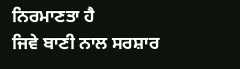ਨਿਰਮਾਣਤਾ ਹੈ
ਜਿਵੇ ਬਾਣੀ ਨਾਲ ਸਰਸ਼ਾਰ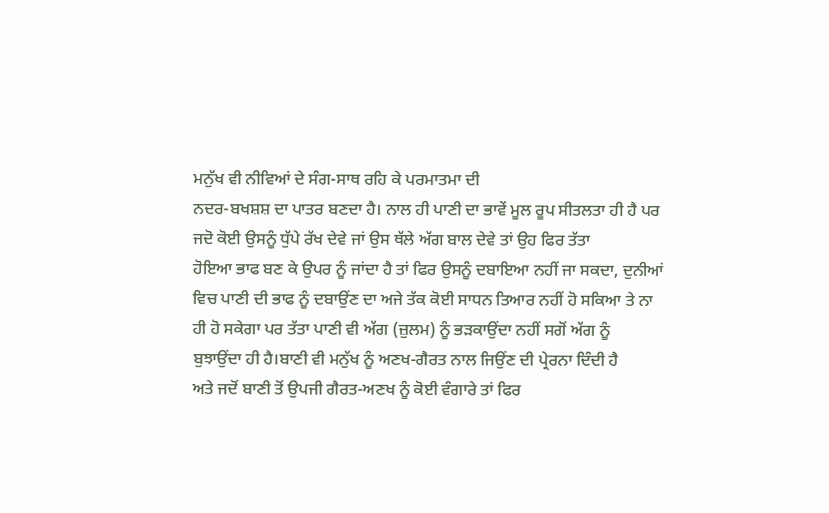ਮਨੁੱਖ ਵੀ ਨੀਵਿਆਂ ਦੇ ਸੰਗ-ਸਾਥ ਰਹਿ ਕੇ ਪਰਮਾਤਮਾ ਦੀ
ਨਦਰ-ਬਖਸ਼ਸ਼ ਦਾ ਪਾਤਰ ਬਣਦਾ ਹੈ। ਨਾਲ ਹੀ ਪਾਣੀ ਦਾ ਭਾਵੇਂ ਮੂਲ ਰੂਪ ਸੀਤਲਤਾ ਹੀ ਹੈ ਪਰ
ਜਦੋ ਕੋਈ ਉਸਨੂੰ ਧੁੱਪੇ ਰੱਖ ਦੇਵੇ ਜਾਂ ਉਸ ਥੱਲੇ ਅੱਗ ਬਾਲ ਦੇਵੇ ਤਾਂ ਉਹ ਫਿਰ ਤੱਤਾ
ਹੋਇਆ ਭਾਫ ਬਣ ਕੇ ਉਪਰ ਨੂੰ ਜਾਂਦਾ ਹੈ ਤਾਂ ਫਿਰ ਉਸਨੂੰ ਦਬਾਇਆ ਨਹੀਂ ਜਾ ਸਕਦਾ, ਦੁਨੀਆਂ
ਵਿਚ ਪਾਣੀ ਦੀ ਭਾਫ ਨੂੰ ਦਬਾਉਂਣ ਦਾ ਅਜੇ ਤੱਕ ਕੋਈ ਸਾਧਨ ਤਿਆਰ ਨਹੀਂ ਹੋ ਸਕਿਆ ਤੇ ਨਾ
ਹੀ ਹੋ ਸਕੇਗਾ ਪਰ ਤੱਤਾ ਪਾਣੀ ਵੀ ਅੱਗ (ਜ਼ੁਲਮ) ਨੂੰ ਭੜਕਾਉਂਦਾ ਨਹੀਂ ਸਗੋਂ ਅੱਗ ਨੂੰ
ਬੁਝਾਉਂਦਾ ਹੀ ਹੈ।ਬਾਣੀ ਵੀ ਮਨੁੱਖ ਨੂੰ ਅਣਖ-ਗੈਰਤ ਨਾਲ ਜਿਉਂਣ ਦੀ ਪ੍ਰੇਰਨਾ ਦਿੰਦੀ ਹੈ
ਅਤੇ ਜਦੋਂ ਬਾਣੀ ਤੋਂ ਉਪਜੀ ਗੈਰਤ-ਅਣਖ ਨੂੰ ਕੋਈ ਵੰਗਾਰੇ ਤਾਂ ਫਿਰ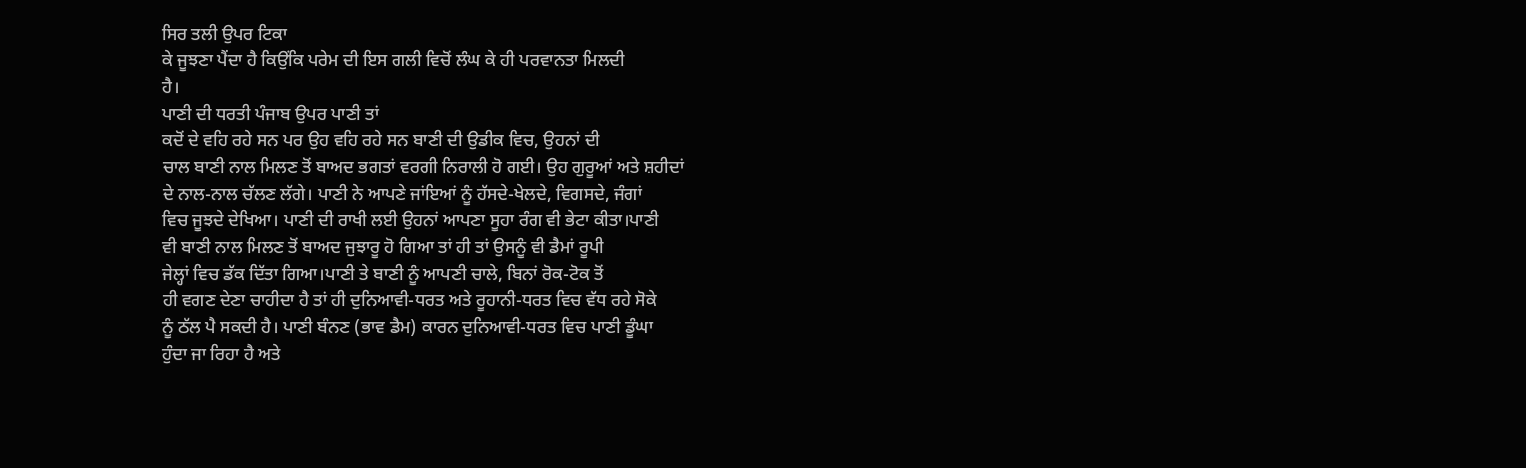ਸਿਰ ਤਲੀ ਉਪਰ ਟਿਕਾ
ਕੇ ਜੂਝਣਾ ਪੈਂਦਾ ਹੈ ਕਿਉਂਕਿ ਪਰੇਮ ਦੀ ਇਸ ਗਲੀ ਵਿਚੋਂ ਲੰਘ ਕੇ ਹੀ ਪਰਵਾਨਤਾ ਮਿਲਦੀ
ਹੈ।
ਪਾਣੀ ਦੀ ਧਰਤੀ ਪੰਜਾਬ ਉਪਰ ਪਾਣੀ ਤਾਂ
ਕਦੋਂ ਦੇ ਵਹਿ ਰਹੇ ਸਨ ਪਰ ਉਹ ਵਹਿ ਰਹੇ ਸਨ ਬਾਣੀ ਦੀ ਉਡੀਕ ਵਿਚ, ਉਹਨਾਂ ਦੀ
ਚਾਲ ਬਾਣੀ ਨਾਲ ਮਿਲਣ ਤੋਂ ਬਾਅਦ ਭਗਤਾਂ ਵਰਗੀ ਨਿਰਾਲੀ ਹੋ ਗਈ। ਉਹ ਗੁਰੂਆਂ ਅਤੇ ਸ਼ਹੀਦਾਂ
ਦੇ ਨਾਲ-ਨਾਲ ਚੱਲਣ ਲੱਗੇ। ਪਾਣੀ ਨੇ ਆਪਣੇ ਜਾਂਇਆਂ ਨੂੰ ਹੱਸਦੇ-ਖੇਲਦੇ, ਵਿਗਸਦੇ, ਜੰਗਾਂ
ਵਿਚ ਜੂਝਦੇ ਦੇਖਿਆ। ਪਾਣੀ ਦੀ ਰਾਖੀ ਲਈ ਉਹਨਾਂ ਆਪਣਾ ਸੂਹਾ ਰੰਗ ਵੀ ਭੇਟਾ ਕੀਤਾ।ਪਾਣੀ
ਵੀ ਬਾਣੀ ਨਾਲ ਮਿਲਣ ਤੋਂ ਬਾਅਦ ਜੁਝਾਰੂ ਹੋ ਗਿਆ ਤਾਂ ਹੀ ਤਾਂ ਉਸਨੂੰ ਵੀ ਡੈਮਾਂ ਰੂਪੀ
ਜੇਲ੍ਹਾਂ ਵਿਚ ਡੱਕ ਦਿੱਤਾ ਗਿਆ।ਪਾਣੀ ਤੇ ਬਾਣੀ ਨੂੰ ਆਪਣੀ ਚਾਲੇ, ਬਿਨਾਂ ਰੋਕ-ਟੋਕ ਤੋਂ
ਹੀ ਵਗਣ ਦੇਣਾ ਚਾਹੀਦਾ ਹੈ ਤਾਂ ਹੀ ਦੁਨਿਆਵੀ-ਧਰਤ ਅਤੇ ਰੂਹਾਨੀ-ਧਰਤ ਵਿਚ ਵੱਧ ਰਹੇ ਸੋਕੇ
ਨੂੰ ਠੱਲ ਪੈ ਸਕਦੀ ਹੈ। ਪਾਣੀ ਬੰਨਣ (ਭਾਵ ਡੈਮ) ਕਾਰਨ ਦੁਨਿਆਵੀ-ਧਰਤ ਵਿਚ ਪਾਣੀ ਡੂੰਘਾ
ਹੁੰਦਾ ਜਾ ਰਿਹਾ ਹੈ ਅਤੇ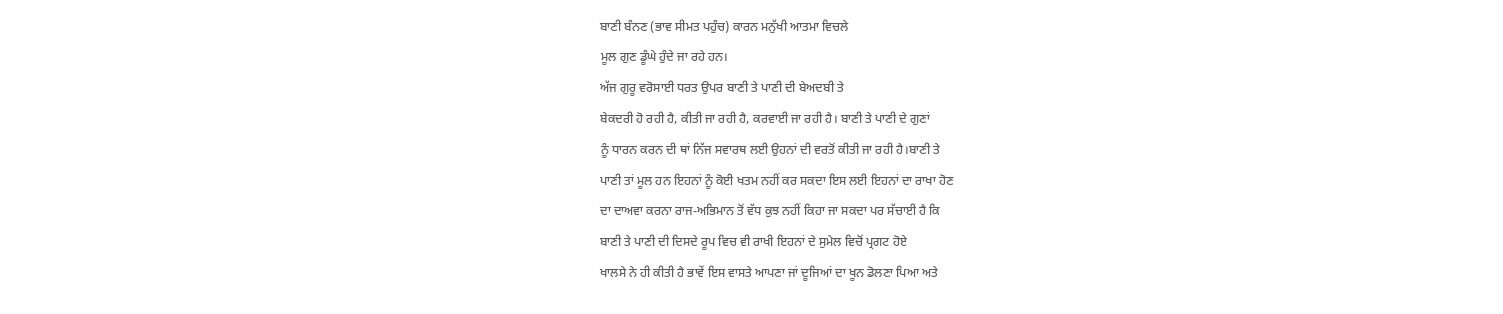ਬਾਣੀ ਬੰਨਣ (ਭਾਵ ਸੀਮਤ ਪਹੁੰਚ) ਕਾਰਨ ਮਨੁੱਖੀ ਆਤਮਾ ਵਿਚਲੇ
ਮੂਲ ਗੁਣ ਡੂੰਘੇ ਹੁੰਦੇ ਜਾ ਰਹੇ ਹਨ।
ਅੱਜ ਗੁਰੂ ਵਰੋਸਾਈ ਧਰਤ ਉਪਰ ਬਾਣੀ ਤੇ ਪਾਣੀ ਦੀ ਬੇਅਦਬੀ ਤੇ
ਬੇਕਦਰੀ ਹੋ ਰਹੀ ਹੈ, ਕੀਤੀ ਜਾ ਰਹੀ ਹੈ, ਕਰਵਾਈ ਜਾ ਰਹੀ ਹੈ। ਬਾਣੀ ਤੇ ਪਾਣੀ ਦੇ ਗੁਣਾਂ
ਨੂੰ ਧਾਰਨ ਕਰਨ ਦੀ ਥਾਂ ਨਿੱਜ ਸਵਾਰਥ ਲਈ ਉਹਨਾਂ ਦੀ ਵਰਤੋਂ ਕੀਤੀ ਜਾ ਰਹੀ ਹੈ।ਬਾਣੀ ਤੇ
ਪਾਣੀ ਤਾਂ ਮੂਲ ਹਨ ਇਹਨਾਂ ਨੂੰ ਕੋਈ ਖਤਮ ਨਹੀਂ ਕਰ ਸਕਦਾ ਇਸ ਲਈ ਇਹਨਾਂ ਦਾ ਰਾਖਾ ਹੋਣ
ਦਾ ਦਾਅਵਾ ਕਰਨਾ ਰਾਜ-ਅਭਿਮਾਨ ਤੋਂ ਵੱਧ ਕੁਝ ਨਹੀਂ ਕਿਹਾ ਜਾ ਸਕਦਾ ਪਰ ਸੱਚਾਈ ਹੈ ਕਿ
ਬਾਣੀ ਤੇ ਪਾਣੀ ਦੀ ਦਿਸਦੇ ਰੂਪ ਵਿਚ ਵੀ ਰਾਖੀ ਇਹਨਾਂ ਦੇ ਸੁਮੇਲ ਵਿਚੋਂ ਪ੍ਰਗਟ ਹੋਏ
ਖਾਲਸੇ ਨੇ ਹੀ ਕੀਤੀ ਹੈ ਭਾਵੇਂ ਇਸ ਵਾਸਤੇ ਆਪਣਾ ਜਾਂ ਦੂਜਿਆਂ ਦਾ ਖੂਨ ਡੋਲਣਾ ਪਿਆ ਅਤੇ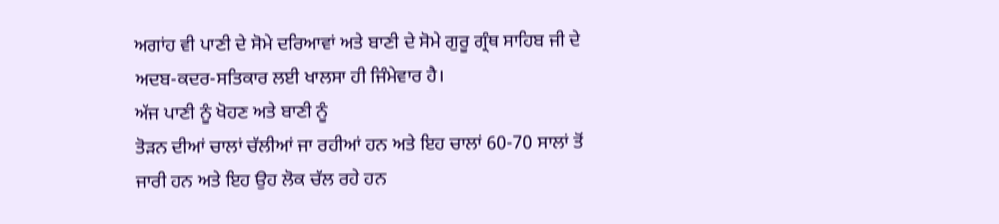ਅਗਾਂਹ ਵੀ ਪਾਣੀ ਦੇ ਸੋਮੇ ਦਰਿਆਵਾਂ ਅਤੇ ਬਾਣੀ ਦੇ ਸੋਮੇ ਗੁਰੂ ਗ੍ਰੰਥ ਸਾਹਿਬ ਜੀ ਦੇ
ਅਦਬ-ਕਦਰ-ਸਤਿਕਾਰ ਲਈ ਖਾਲਸਾ ਹੀ ਜਿੰਮੇਵਾਰ ਹੈ।
ਅੱਜ ਪਾਣੀ ਨੂੰ ਖੋਹਣ ਅਤੇ ਬਾਣੀ ਨੂੰ
ਤੋੜਨ ਦੀਆਂ ਚਾਲਾਂ ਚੱਲੀਆਂ ਜਾ ਰਹੀਆਂ ਹਨ ਅਤੇ ਇਹ ਚਾਲਾਂ 60-70 ਸਾਲਾਂ ਤੋਂ
ਜਾਰੀ ਹਨ ਅਤੇ ਇਹ ਉਹ ਲੋਕ ਚੱਲ ਰਹੇ ਹਨ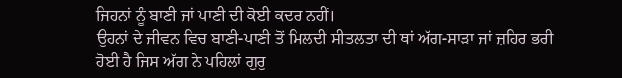ਜਿਹਨਾਂ ਨੂੰ ਬਾਣੀ ਜਾਂ ਪਾਣੀ ਦੀ ਕੋਈ ਕਦਰ ਨਹੀਂ।
ਉਹਨਾਂ ਦੇ ਜੀਵਨ ਵਿਚ ਬਾਣੀ-ਪਾਣੀ ਤੋਂ ਮਿਲਦੀ ਸੀਤਲਤਾ ਦੀ ਥਾਂ ਅੱਗ-ਸਾੜਾ ਜਾਂ ਜ਼ਹਿਰ ਭਰੀ
ਹੋਈ ਹੈ ਜਿਸ ਅੱਗ ਨੇ ਪਹਿਲਾਂ ਗੁਰੁ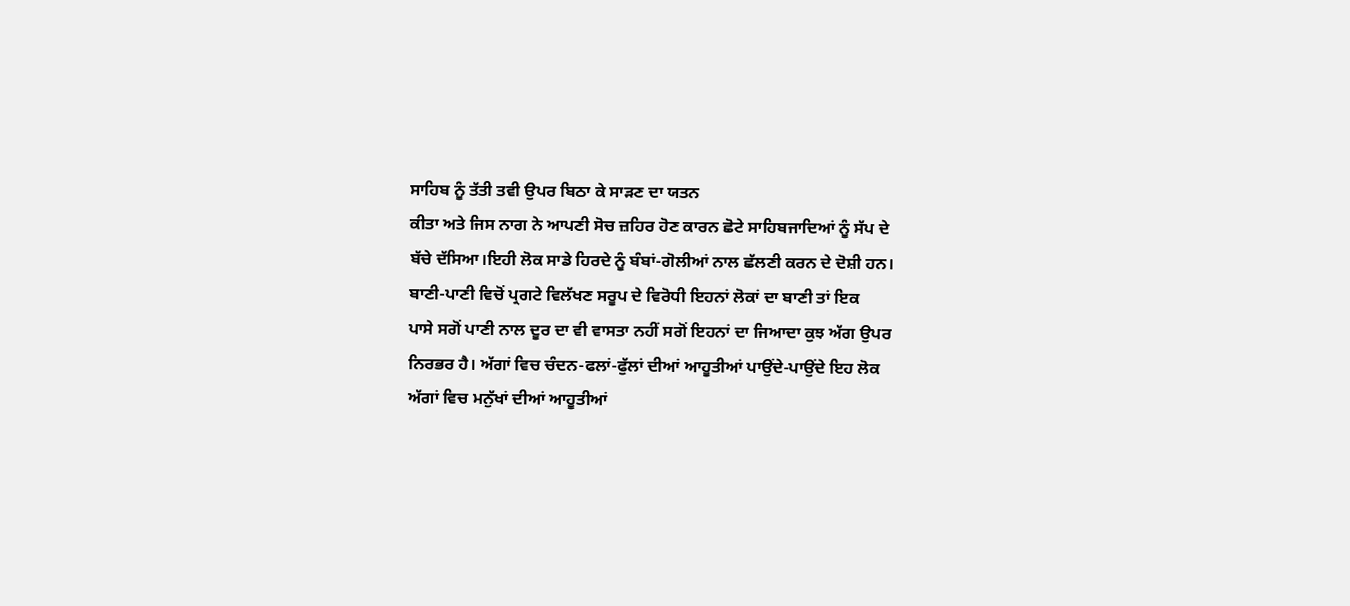ਸਾਹਿਬ ਨੂੰ ਤੱਤੀ ਤਵੀ ਉਪਰ ਬਿਠਾ ਕੇ ਸਾੜਣ ਦਾ ਯਤਨ
ਕੀਤਾ ਅਤੇ ਜਿਸ ਨਾਗ ਨੇ ਆਪਣੀ ਸੋਚ ਜ਼ਹਿਰ ਹੋਣ ਕਾਰਨ ਛੋਟੇ ਸਾਹਿਬਜਾਦਿਆਂ ਨੂੰ ਸੱਪ ਦੇ
ਬੱਚੇ ਦੱਸਿਆ।ਇਹੀ ਲੋਕ ਸਾਡੇ ਹਿਰਦੇ ਨੂੰ ਬੰਬਾਂ-ਗੋਲੀਆਂ ਨਾਲ ਛੱਲਣੀ ਕਰਨ ਦੇ ਦੋਸ਼ੀ ਹਨ।
ਬਾਣੀ-ਪਾਣੀ ਵਿਚੋਂ ਪ੍ਰਗਟੇ ਵਿਲੱਖਣ ਸਰੂਪ ਦੇ ਵਿਰੋਧੀ ਇਹਨਾਂ ਲੋਕਾਂ ਦਾ ਬਾਣੀ ਤਾਂ ਇਕ
ਪਾਸੇ ਸਗੋਂ ਪਾਣੀ ਨਾਲ ਦੂਰ ਦਾ ਵੀ ਵਾਸਤਾ ਨਹੀਂ ਸਗੋਂ ਇਹਨਾਂ ਦਾ ਜਿਆਦਾ ਕੁਝ ਅੱਗ ਉਪਰ
ਨਿਰਭਰ ਹੈ। ਅੱਗਾਂ ਵਿਚ ਚੰਦਨ-ਫਲਾਂ-ਫੁੱਲਾਂ ਦੀਆਂ ਆਹੂਤੀਆਂ ਪਾਉਂਦੇ-ਪਾਉਂਦੇ ਇਹ ਲੋਕ
ਅੱਗਾਂ ਵਿਚ ਮਨੁੱਖਾਂ ਦੀਆਂ ਆਹੂਤੀਆਂ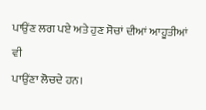ਪਾਉਂਣ ਲਗ ਪਏ ਅਤੇ ਹੁਣ ਸੋਚਾਂ ਦੀਆਂ ਆਹੂਤੀਆਂ ਵੀ
ਪਾਉਂਣਾ ਲੋਚਦੇ ਹਨ।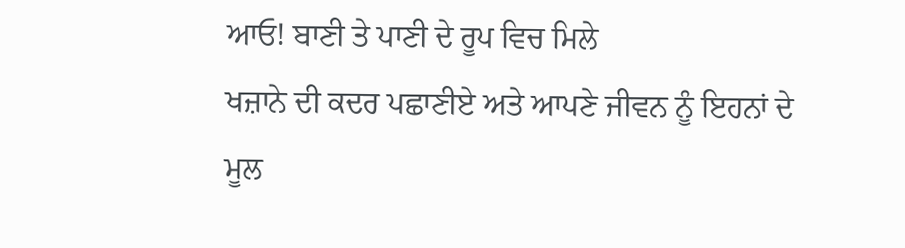ਆਓ! ਬਾਣੀ ਤੇ ਪਾਣੀ ਦੇ ਰੂਪ ਵਿਚ ਮਿਲੇ
ਖਜ਼ਾਨੇ ਦੀ ਕਦਰ ਪਛਾਣੀਏ ਅਤੇ ਆਪਣੇ ਜੀਵਨ ਨੂੰ ਇਹਨਾਂ ਦੇ ਮੂਲ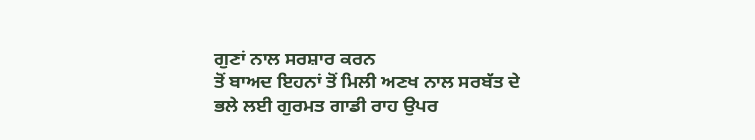ਗੁਣਾਂ ਨਾਲ ਸਰਸ਼ਾਰ ਕਰਨ
ਤੋਂ ਬਾਅਦ ਇਹਨਾਂ ਤੋਂ ਮਿਲੀ ਅਣਖ ਨਾਲ ਸਰਬੱਤ ਦੇ ਭਲੇ ਲਈ ਗੁਰਮਤ ਗਾਡੀ ਰਾਹ ਉਪਰ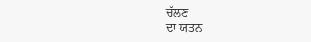ਚੱਲਣ
ਦਾ ਯਤਨ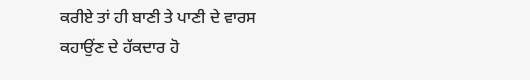ਕਰੀਏ ਤਾਂ ਹੀ ਬਾਣੀ ਤੇ ਪਾਣੀ ਦੇ ਵਾਰਸ ਕਹਾਉਂਣ ਦੇ ਹੱਕਦਾਰ ਹੋ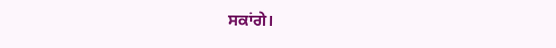ਸਕਾਂਗੇ।